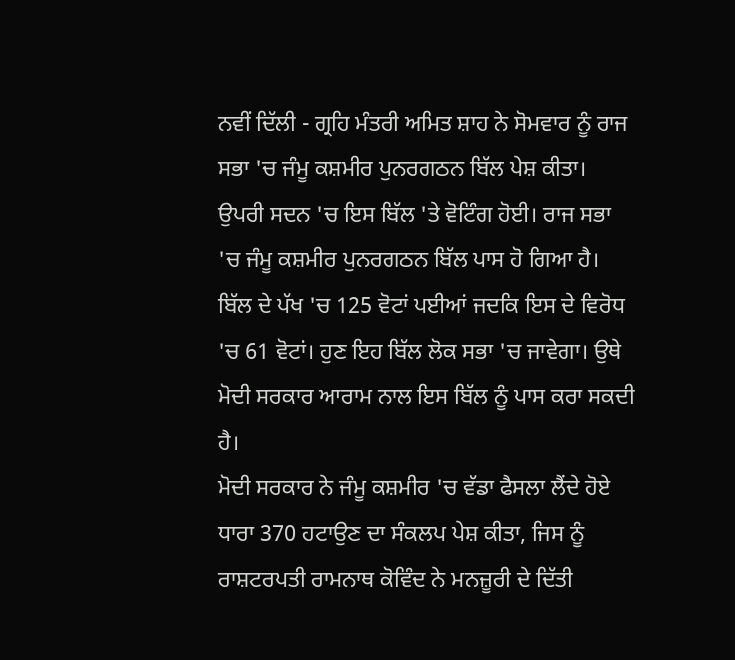ਨਵੀਂ ਦਿੱਲੀ - ਗ੍ਰਹਿ ਮੰਤਰੀ ਅਮਿਤ ਸ਼ਾਹ ਨੇ ਸੋਮਵਾਰ ਨੂੰ ਰਾਜ ਸਭਾ 'ਚ ਜੰਮੂ ਕਸ਼ਮੀਰ ਪੁਨਰਗਠਨ ਬਿੱਲ ਪੇਸ਼ ਕੀਤਾ। ਉਪਰੀ ਸਦਨ 'ਚ ਇਸ ਬਿੱਲ 'ਤੇ ਵੋਟਿੰਗ ਹੋਈ। ਰਾਜ ਸਭਾ 'ਚ ਜੰਮੂ ਕਸ਼ਮੀਰ ਪੁਨਰਗਠਨ ਬਿੱਲ ਪਾਸ ਹੋ ਗਿਆ ਹੈ। ਬਿੱਲ ਦੇ ਪੱਖ 'ਚ 125 ਵੋਟਾਂ ਪਈਆਂ ਜਦਕਿ ਇਸ ਦੇ ਵਿਰੋਧ 'ਚ 61 ਵੋਟਾਂ। ਹੁਣ ਇਹ ਬਿੱਲ ਲੋਕ ਸਭਾ 'ਚ ਜਾਵੇਗਾ। ਉਥੇ ਮੋਦੀ ਸਰਕਾਰ ਆਰਾਮ ਨਾਲ ਇਸ ਬਿੱਲ ਨੂੰ ਪਾਸ ਕਰਾ ਸਕਦੀ ਹੈ।
ਮੋਦੀ ਸਰਕਾਰ ਨੇ ਜੰਮੂ ਕਸ਼ਮੀਰ 'ਚ ਵੱਡਾ ਫੈਸਲਾ ਲੈਂਦੇ ਹੋਏ ਧਾਰਾ 370 ਹਟਾਉਣ ਦਾ ਸੰਕਲਪ ਪੇਸ਼ ਕੀਤਾ, ਜਿਸ ਨੂੰ ਰਾਸ਼ਟਰਪਤੀ ਰਾਮਨਾਥ ਕੋਵਿੰਦ ਨੇ ਮਨਜ਼ੂਰੀ ਦੇ ਦਿੱਤੀ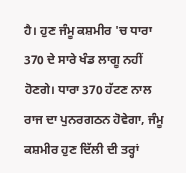ਹੈ। ਹੁਣ ਜੰਮੂ ਕਸ਼ਮੀਰ 'ਚ ਧਾਰਾ 370 ਦੇ ਸਾਰੇ ਖੰਡ ਲਾਗੂ ਨਹੀਂ ਹੋਣਗੇ। ਧਾਰਾ 370 ਹੱਟਣ ਨਾਲ ਰਾਜ ਦਾ ਪੁਨਰਗਠਨ ਹੋਵੇਗਾ, ਜੰਮੂ ਕਸ਼ਮੀਰ ਹੁਣ ਦਿੱਲੀ ਦੀ ਤਰ੍ਹਾਂ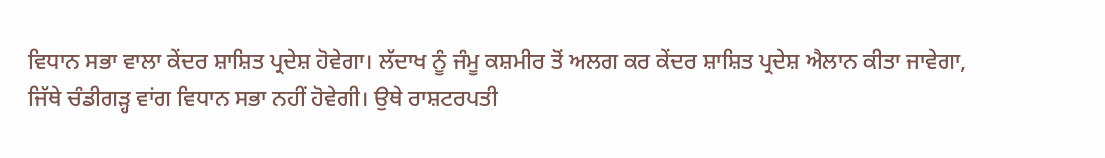ਵਿਧਾਨ ਸਭਾ ਵਾਲਾ ਕੇਂਦਰ ਸ਼ਾਸ਼ਿਤ ਪ੍ਰਦੇਸ਼ ਹੋਵੇਗਾ। ਲੱਦਾਖ ਨੂੰ ਜੰਮੂ ਕਸ਼ਮੀਰ ਤੋਂ ਅਲਗ ਕਰ ਕੇਂਦਰ ਸ਼ਾਸ਼ਿਤ ਪ੍ਰਦੇਸ਼ ਐਲਾਨ ਕੀਤਾ ਜਾਵੇਗਾ, ਜਿੱਥੇ ਚੰਡੀਗੜ੍ਹ ਵਾਂਗ ਵਿਧਾਨ ਸਭਾ ਨਹੀਂ ਹੋਵੇਗੀ। ਉਥੇ ਰਾਸ਼ਟਰਪਤੀ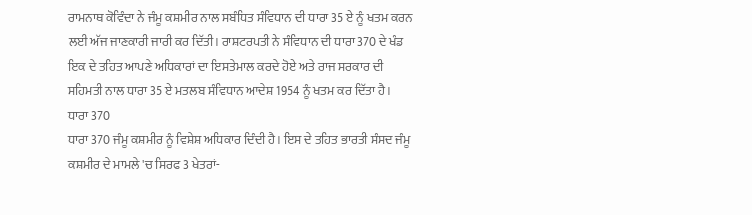ਰਾਮਨਾਥ ਕੋਵਿੰਦਾ ਨੇ ਜੰਮੂ ਕਸ਼ਮੀਰ ਨਾਲ ਸਬੰਧਿਤ ਸੰਵਿਧਾਨ ਦੀ ਧਾਰਾ 35 ਏ ਨੂੰ ਖਤਮ ਕਰਨ ਲਈ ਅੱਜ ਜਾਣਕਾਰੀ ਜਾਰੀ ਕਰ ਦਿੱਤੀ। ਰਾਸ਼ਟਰਪਤੀ ਨੇ ਸੰਵਿਧਾਨ ਦੀ ਧਾਰਾ 370 ਦੇ ਖੰਡ ਇਕ ਦੇ ਤਹਿਤ ਆਪਣੇ ਅਧਿਕਾਰਾਂ ਦਾ ਇਸਤੇਮਾਲ ਕਰਦੇ ਹੋਏ ਅਤੇ ਰਾਜ ਸਰਕਾਰ ਦੀ ਸਹਿਮਤੀ ਨਾਲ ਧਾਰਾ 35 ਏ ਮਤਲਬ ਸੰਵਿਧਾਨ ਆਦੇਸ਼ 1954 ਨੂੰ ਖਤਮ ਕਰ ਦਿੱਤਾ ਹੈ।
ਧਾਰਾ 370
ਧਾਰਾ 370 ਜੰਮੂ ਕਸ਼ਮੀਰ ਨੂੰ ਵਿਸ਼ੇਸ਼ ਅਧਿਕਾਰ ਦਿੰਦੀ ਹੈ। ਇਸ ਦੇ ਤਹਿਤ ਭਾਰਤੀ ਸੰਸਦ ਜੰਮੂ ਕਸ਼ਮੀਰ ਦੇ ਮਾਮਲੇ 'ਚ ਸਿਰਫ 3 ਖੇਤਰਾਂ-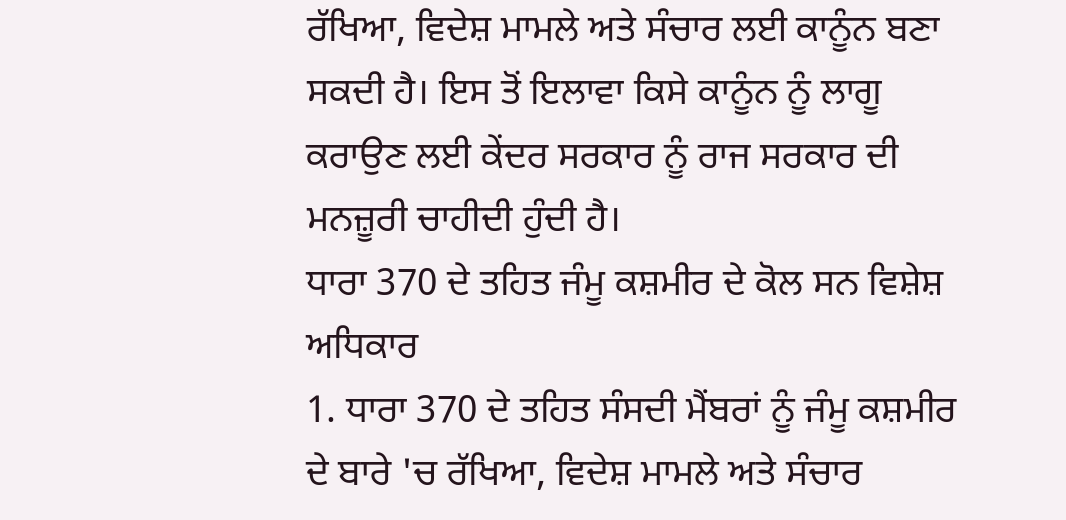ਰੱਖਿਆ, ਵਿਦੇਸ਼ ਮਾਮਲੇ ਅਤੇ ਸੰਚਾਰ ਲਈ ਕਾਨੂੰਨ ਬਣਾ ਸਕਦੀ ਹੈ। ਇਸ ਤੋਂ ਇਲਾਵਾ ਕਿਸੇ ਕਾਨੂੰਨ ਨੂੰ ਲਾਗੂ ਕਰਾਉਣ ਲਈ ਕੇਂਦਰ ਸਰਕਾਰ ਨੂੰ ਰਾਜ ਸਰਕਾਰ ਦੀ ਮਨਜ਼ੂਰੀ ਚਾਹੀਦੀ ਹੁੰਦੀ ਹੈ।
ਧਾਰਾ 370 ਦੇ ਤਹਿਤ ਜੰਮੂ ਕਸ਼ਮੀਰ ਦੇ ਕੋਲ ਸਨ ਵਿਸ਼ੇਸ਼ ਅਧਿਕਾਰ
1. ਧਾਰਾ 370 ਦੇ ਤਹਿਤ ਸੰਸਦੀ ਮੈਂਬਰਾਂ ਨੂੰ ਜੰਮੂ ਕਸ਼ਮੀਰ ਦੇ ਬਾਰੇ 'ਚ ਰੱਖਿਆ, ਵਿਦੇਸ਼ ਮਾਮਲੇ ਅਤੇ ਸੰਚਾਰ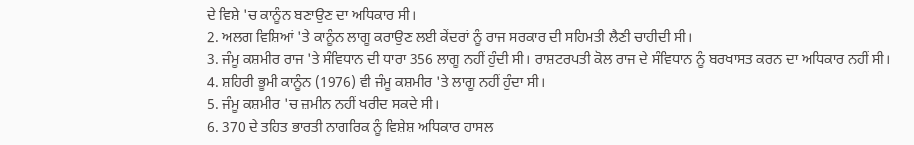ਦੇ ਵਿਸ਼ੇ 'ਚ ਕਾਨੂੰਨ ਬਣਾਉਣ ਦਾ ਅਧਿਕਾਰ ਸੀ।
2. ਅਲਗ ਵਿਸ਼ਿਆਂ 'ਤੇ ਕਾਨੂੰਨ ਲਾਗੂ ਕਰਾਉਣ ਲਈ ਕੇਂਦਰਾਂ ਨੂੰ ਰਾਜ ਸਰਕਾਰ ਦੀ ਸਹਿਮਤੀ ਲੈਣੀ ਚਾਹੀਦੀ ਸੀ।
3. ਜੰਮੂ ਕਸ਼ਮੀਰ ਰਾਜ 'ਤੇ ਸੰਵਿਧਾਨ ਦੀ ਧਾਰਾ 356 ਲਾਗੂ ਨਹੀਂ ਹੁੰਦੀ ਸੀ। ਰਾਸ਼ਟਰਪਤੀ ਕੋਲ ਰਾਜ ਦੇ ਸੰਵਿਧਾਨ ਨੂੰ ਬਰਖਾਸਤ ਕਰਨ ਦਾ ਅਧਿਕਾਰ ਨਹੀਂ ਸੀ।
4. ਸ਼ਹਿਰੀ ਭੂਮੀ ਕਾਨੂੰਨ (1976) ਵੀ ਜੰਮੂ ਕਸ਼ਮੀਰ 'ਤੇ ਲਾਗੂ ਨਹੀਂ ਹੁੰਦਾ ਸੀ।
5. ਜੰਮੂ ਕਸ਼ਮੀਰ 'ਚ ਜ਼ਮੀਨ ਨਹੀਂ ਖਰੀਦ ਸਕਦੇ ਸੀ।
6. 370 ਦੇ ਤਹਿਤ ਭਾਰਤੀ ਨਾਗਰਿਕ ਨੂੰ ਵਿਸ਼ੇਸ਼ ਅਧਿਕਾਰ ਹਾਸਲ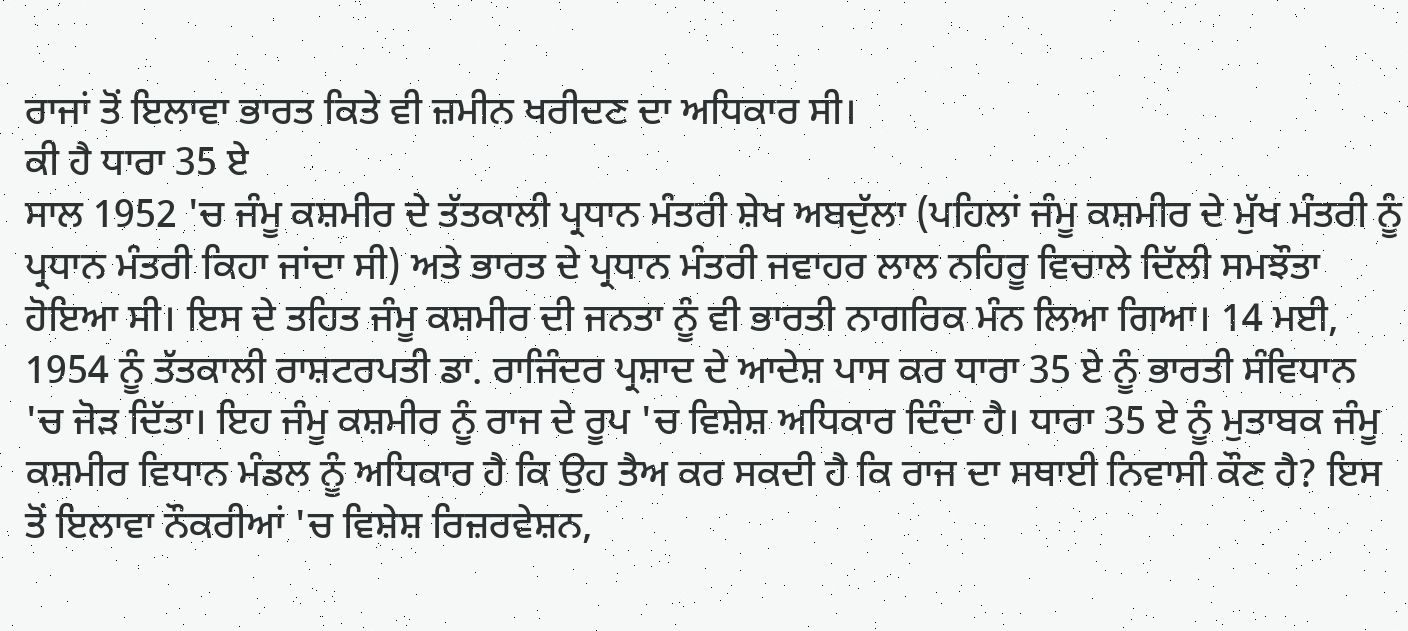ਰਾਜਾਂ ਤੋਂ ਇਲਾਵਾ ਭਾਰਤ ਕਿਤੇ ਵੀ ਜ਼ਮੀਨ ਖਰੀਦਣ ਦਾ ਅਧਿਕਾਰ ਸੀ।
ਕੀ ਹੈ ਧਾਰਾ 35 ਏ
ਸਾਲ 1952 'ਚ ਜੰਮੂ ਕਸ਼ਮੀਰ ਦੇ ਤੱਤਕਾਲੀ ਪ੍ਰਧਾਨ ਮੰਤਰੀ ਸ਼ੇਖ ਅਬਦੁੱਲਾ (ਪਹਿਲਾਂ ਜੰਮੂ ਕਸ਼ਮੀਰ ਦੇ ਮੁੱਖ ਮੰਤਰੀ ਨੂੰ ਪ੍ਰਧਾਨ ਮੰਤਰੀ ਕਿਹਾ ਜਾਂਦਾ ਸੀ) ਅਤੇ ਭਾਰਤ ਦੇ ਪ੍ਰਧਾਨ ਮੰਤਰੀ ਜਵਾਹਰ ਲਾਲ ਨਹਿਰੂ ਵਿਚਾਲੇ ਦਿੱਲੀ ਸਮਝੌਤਾ ਹੋਇਆ ਸੀ। ਇਸ ਦੇ ਤਹਿਤ ਜੰਮੂ ਕਸ਼ਮੀਰ ਦੀ ਜਨਤਾ ਨੂੰ ਵੀ ਭਾਰਤੀ ਨਾਗਰਿਕ ਮੰਨ ਲਿਆ ਗਿਆ। 14 ਮਈ, 1954 ਨੂੰ ਤੱਤਕਾਲੀ ਰਾਸ਼ਟਰਪਤੀ ਡਾ. ਰਾਜਿੰਦਰ ਪ੍ਰਸ਼ਾਦ ਦੇ ਆਦੇਸ਼ ਪਾਸ ਕਰ ਧਾਰਾ 35 ਏ ਨੂੰ ਭਾਰਤੀ ਸੰਵਿਧਾਨ 'ਚ ਜੋੜ ਦਿੱਤਾ। ਇਹ ਜੰਮੂ ਕਸ਼ਮੀਰ ਨੂੰ ਰਾਜ ਦੇ ਰੂਪ 'ਚ ਵਿਸ਼ੇਸ਼ ਅਧਿਕਾਰ ਦਿੰਦਾ ਹੈ। ਧਾਰਾ 35 ਏ ਨੂੰ ਮੁਤਾਬਕ ਜੰਮੂ ਕਸ਼ਮੀਰ ਵਿਧਾਨ ਮੰਡਲ ਨੂੰ ਅਧਿਕਾਰ ਹੈ ਕਿ ਉਹ ਤੈਅ ਕਰ ਸਕਦੀ ਹੈ ਕਿ ਰਾਜ ਦਾ ਸਥਾਈ ਨਿਵਾਸੀ ਕੌਣ ਹੈ? ਇਸ ਤੋਂ ਇਲਾਵਾ ਨੌਕਰੀਆਂ 'ਚ ਵਿਸ਼ੇਸ਼ ਰਿਜ਼ਰਵੇਸ਼ਨ,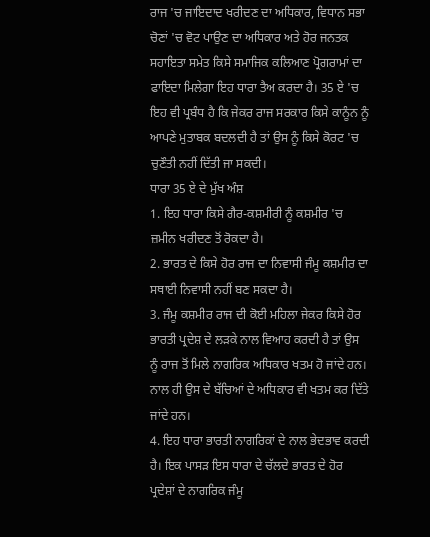ਰਾਜ 'ਚ ਜਾਇਦਾਦ ਖਰੀਦਣ ਦਾ ਅਧਿਕਾਰ, ਵਿਧਾਨ ਸਭਾ ਚੋਣਾਂ 'ਚ ਵੋਟ ਪਾਉਣ ਦਾ ਅਧਿਕਾਰ ਅਤੇ ਹੋਰ ਜਨਤਕ ਸਹਾਇਤਾ ਸਮੇਤ ਕਿਸੇ ਸਮਾਜਿਕ ਕਲਿਆਣ ਪ੍ਰੋਗਰਾਮਾਂ ਦਾ ਫਾਇਦਾ ਮਿਲੇਗਾ ਇਹ ਧਾਰਾ ਤੈਅ ਕਰਦਾ ਹੈ। 35 ਏ 'ਚ ਇਹ ਵੀ ਪ੍ਰਬੰਧ ਹੈ ਕਿ ਜੇਕਰ ਰਾਜ ਸਰਕਾਰ ਕਿਸੇ ਕਾਨੂੰਨ ਨੂੰ ਆਪਣੇ ਮੁਤਾਬਕ ਬਦਲਦੀ ਹੈ ਤਾਂ ਉਸ ਨੂੰ ਕਿਸੇ ਕੋਰਟ 'ਚ ਚੁਣੌਤੀ ਨਹੀਂ ਦਿੱਤੀ ਜਾ ਸਕਦੀ।
ਧਾਰਾ 35 ਏ ਦੇ ਮੁੱਖ ਅੰਸ਼
1. ਇਹ ਧਾਰਾ ਕਿਸੇ ਗੈਰ-ਕਸ਼ਮੀਰੀ ਨੂੰ ਕਸ਼ਮੀਰ 'ਚ ਜ਼ਮੀਨ ਖਰੀਦਣ ਤੋਂ ਰੋਕਦਾ ਹੈ।
2. ਭਾਰਤ ਦੇ ਕਿਸੇ ਹੋਰ ਰਾਜ ਦਾ ਨਿਵਾਸੀ ਜੰਮੂ ਕਸ਼ਮੀਰ ਦਾ ਸਥਾਈ ਨਿਵਾਸੀ ਨਹੀਂ ਬਣ ਸਕਦਾ ਹੈ।
3. ਜੰਮੂ ਕਸ਼ਮੀਰ ਰਾਜ ਦੀ ਕੋਈ ਮਹਿਲਾ ਜੇਕਰ ਕਿਸੇ ਹੋਰ ਭਾਰਤੀ ਪ੍ਰਦੇਸ਼ ਦੇ ਲੜਕੇ ਨਾਲ ਵਿਆਹ ਕਰਦੀ ਹੈ ਤਾਂ ਉਸ ਨੂੰ ਰਾਜ ਤੋਂ ਮਿਲੇ ਨਾਗਰਿਕ ਅਧਿਕਾਰ ਖਤਮ ਹੋ ਜਾਂਦੇ ਹਨ। ਨਾਲ ਹੀ ਉਸ ਦੇ ਬੱਚਿਆਂ ਦੇ ਅਧਿਕਾਰ ਵੀ ਖਤਮ ਕਰ ਦਿੱਤੇ ਜਾਂਦੇ ਹਨ।
4. ਇਹ ਧਾਰਾ ਭਾਰਤੀ ਨਾਗਰਿਕਾਂ ਦੇ ਨਾਲ ਭੇਦਭਾਵ ਕਰਦੀ ਹੈ। ਇਕ ਪਾਸੜ ਇਸ ਧਾਰਾ ਦੇ ਚੱਲਦੇ ਭਾਰਤ ਦੇ ਹੋਰ ਪ੍ਰਦੇਸ਼ਾਂ ਦੇ ਨਾਗਰਿਕ ਜੰਮੂ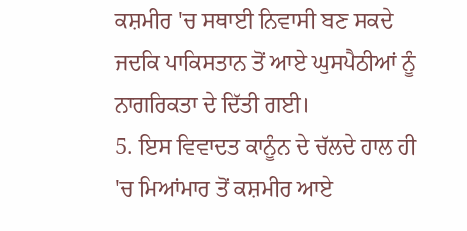ਕਸ਼ਮੀਰ 'ਚ ਸਥਾਈ ਨਿਵਾਸੀ ਬਣ ਸਕਦੇ ਜਦਕਿ ਪਾਕਿਸਤਾਨ ਤੋਂ ਆਏ ਘੁਸਪੈਠੀਆਂ ਨੂੰ ਨਾਗਰਿਕਤਾ ਦੇ ਦਿੱਤੀ ਗਈ।
5. ਇਸ ਵਿਵਾਦਤ ਕਾਨੂੰਨ ਦੇ ਚੱਲਦੇ ਹਾਲ ਹੀ 'ਚ ਮਿਆਂਮਾਰ ਤੋਂ ਕਸ਼ਮੀਰ ਆਏ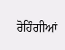ਰੋਹਿੰਗੀਆਂ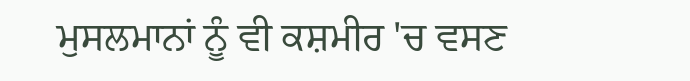ਮੁਸਲਮਾਨਾਂ ਨੂੰ ਵੀ ਕਸ਼ਮੀਰ 'ਚ ਵਸਣ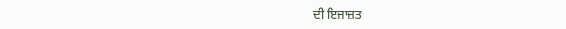ਦੀ ਇਜਾਜ਼ਤ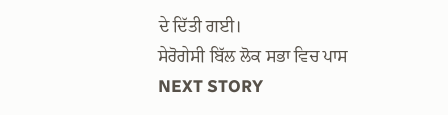ਦੇ ਦਿੱਤੀ ਗਈ।
ਸੇਰੋਗੇਸੀ ਬਿੱਲ ਲੋਕ ਸਭਾ ਵਿਚ ਪਾਸ
NEXT STORY